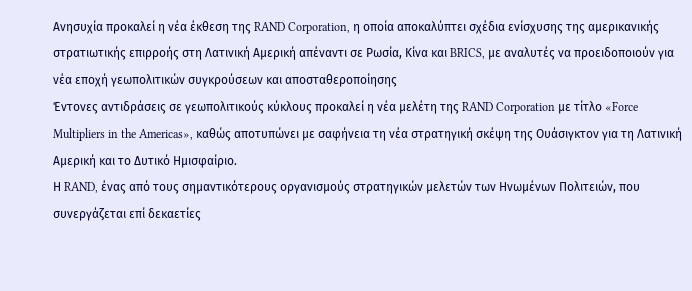Ανησυχία προκαλεί η νέα έκθεση της RAND Corporation, η οποία αποκαλύπτει σχέδια ενίσχυσης της αμερικανικής στρατιωτικής επιρροής στη Λατινική Αμερική απέναντι σε Ρωσία, Κίνα και BRICS, με αναλυτές να προειδοποιούν για νέα εποχή γεωπολιτικών συγκρούσεων και αποσταθεροποίησης
Έντονες αντιδράσεις σε γεωπολιτικούς κύκλους προκαλεί η νέα μελέτη της RAND Corporation με τίτλο «Force Multipliers in the Americas», καθώς αποτυπώνει με σαφήνεια τη νέα στρατηγική σκέψη της Ουάσιγκτον για τη Λατινική Αμερική και το Δυτικό Ημισφαίριο.
Η RAND, ένας από τους σημαντικότερους οργανισμούς στρατηγικών μελετών των Ηνωμένων Πολιτειών, που συνεργάζεται επί δεκαετίες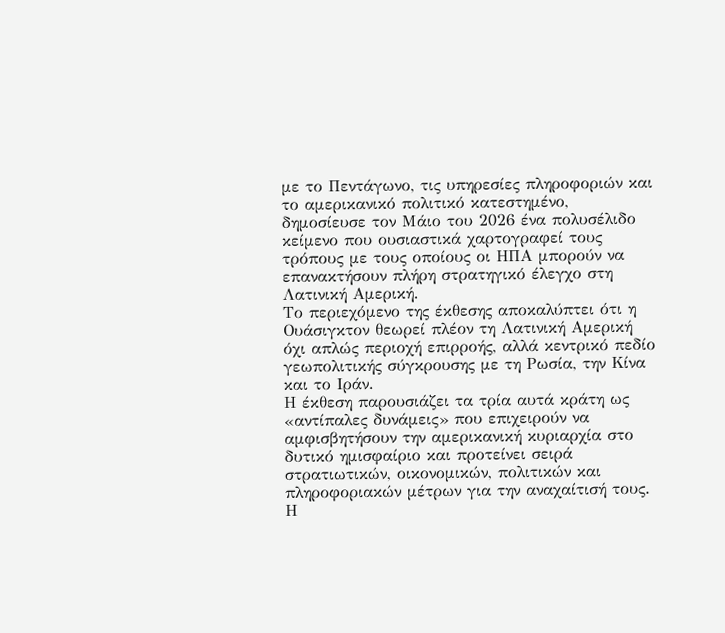με το Πεντάγωνο, τις υπηρεσίες πληροφοριών και το αμερικανικό πολιτικό κατεστημένο, δημοσίευσε τον Μάιο του 2026 ένα πολυσέλιδο κείμενο που ουσιαστικά χαρτογραφεί τους τρόπους με τους οποίους οι ΗΠΑ μπορούν να επανακτήσουν πλήρη στρατηγικό έλεγχο στη Λατινική Αμερική.
Το περιεχόμενο της έκθεσης αποκαλύπτει ότι η Ουάσιγκτον θεωρεί πλέον τη Λατινική Αμερική όχι απλώς περιοχή επιρροής, αλλά κεντρικό πεδίο γεωπολιτικής σύγκρουσης με τη Ρωσία, την Κίνα και το Ιράν.
Η έκθεση παρουσιάζει τα τρία αυτά κράτη ως «αντίπαλες δυνάμεις» που επιχειρούν να αμφισβητήσουν την αμερικανική κυριαρχία στο δυτικό ημισφαίριο και προτείνει σειρά στρατιωτικών, οικονομικών, πολιτικών και πληροφοριακών μέτρων για την αναχαίτισή τους.
Η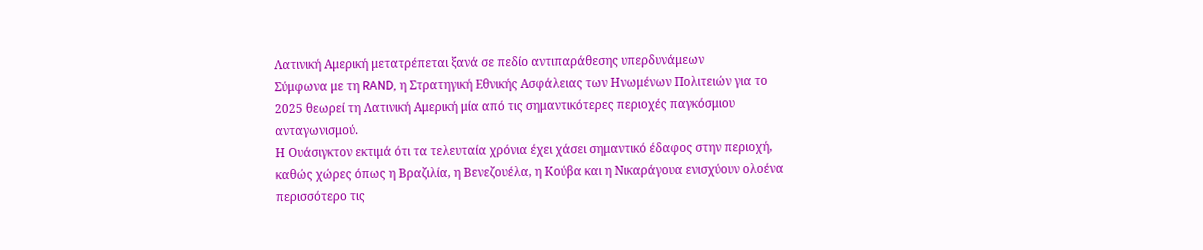Λατινική Αμερική μετατρέπεται ξανά σε πεδίο αντιπαράθεσης υπερδυνάμεων
Σύμφωνα με τη RAND, η Στρατηγική Εθνικής Ασφάλειας των Ηνωμένων Πολιτειών για το 2025 θεωρεί τη Λατινική Αμερική μία από τις σημαντικότερες περιοχές παγκόσμιου ανταγωνισμού.
Η Ουάσιγκτον εκτιμά ότι τα τελευταία χρόνια έχει χάσει σημαντικό έδαφος στην περιοχή, καθώς χώρες όπως η Βραζιλία, η Βενεζουέλα, η Κούβα και η Νικαράγουα ενισχύουν ολοένα περισσότερο τις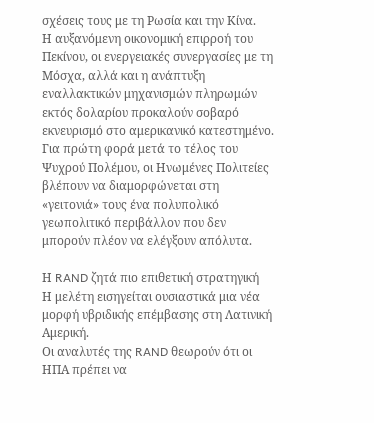σχέσεις τους με τη Ρωσία και την Κίνα.
Η αυξανόμενη οικονομική επιρροή του Πεκίνου, οι ενεργειακές συνεργασίες με τη Μόσχα, αλλά και η ανάπτυξη εναλλακτικών μηχανισμών πληρωμών εκτός δολαρίου προκαλούν σοβαρό εκνευρισμό στο αμερικανικό κατεστημένο.
Για πρώτη φορά μετά το τέλος του Ψυχρού Πολέμου, οι Ηνωμένες Πολιτείες βλέπουν να διαμορφώνεται στη «γειτονιά» τους ένα πολυπολικό γεωπολιτικό περιβάλλον που δεν μπορούν πλέον να ελέγξουν απόλυτα.

Η RAND ζητά πιο επιθετική στρατηγική
Η μελέτη εισηγείται ουσιαστικά μια νέα μορφή υβριδικής επέμβασης στη Λατινική Αμερική.
Οι αναλυτές της RAND θεωρούν ότι οι ΗΠΑ πρέπει να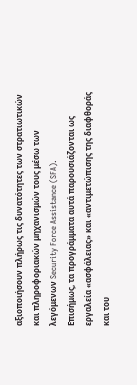αξιοποιήσουν πλήρως τις δυνατότητες των στρατιωτικών και πληροφοριακών μηχανισμών τους μέσω των λεγόμενων Security Force Assistance (SFA).
Επισήμως, τα προγράμματα αυτά παρουσιάζονται ως εργαλεία «ασφάλειας» και «αντιμετώπισης της διαφθοράς και του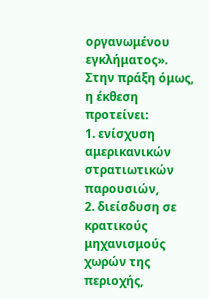οργανωμένου εγκλήματος».
Στην πράξη όμως, η έκθεση προτείνει:
1. ενίσχυση αμερικανικών στρατιωτικών παρουσιών,
2. διείσδυση σε κρατικούς μηχανισμούς χωρών της περιοχής,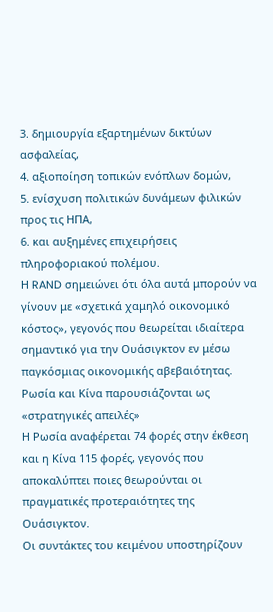3. δημιουργία εξαρτημένων δικτύων ασφαλείας,
4. αξιοποίηση τοπικών ενόπλων δομών,
5. ενίσχυση πολιτικών δυνάμεων φιλικών προς τις ΗΠΑ,
6. και αυξημένες επιχειρήσεις πληροφοριακού πολέμου.
Η RAND σημειώνει ότι όλα αυτά μπορούν να γίνουν με «σχετικά χαμηλό οικονομικό κόστος», γεγονός που θεωρείται ιδιαίτερα σημαντικό για την Ουάσιγκτον εν μέσω παγκόσμιας οικονομικής αβεβαιότητας.
Ρωσία και Κίνα παρουσιάζονται ως «στρατηγικές απειλές»
Η Ρωσία αναφέρεται 74 φορές στην έκθεση και η Κίνα 115 φορές, γεγονός που αποκαλύπτει ποιες θεωρούνται οι πραγματικές προτεραιότητες της Ουάσιγκτον.
Οι συντάκτες του κειμένου υποστηρίζουν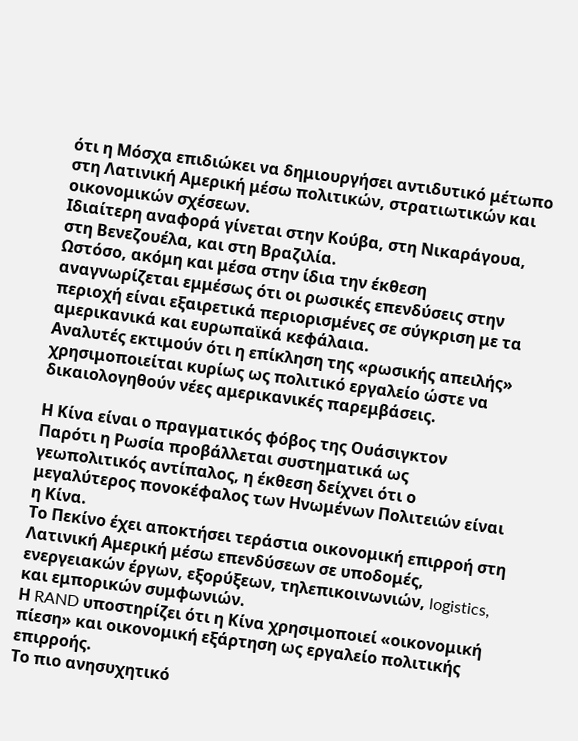ότι η Μόσχα επιδιώκει να δημιουργήσει αντιδυτικό μέτωπο στη Λατινική Αμερική μέσω πολιτικών, στρατιωτικών και οικονομικών σχέσεων.
Ιδιαίτερη αναφορά γίνεται στην Κούβα, στη Νικαράγουα, στη Βενεζουέλα, και στη Βραζιλία.
Ωστόσο, ακόμη και μέσα στην ίδια την έκθεση αναγνωρίζεται εμμέσως ότι οι ρωσικές επενδύσεις στην περιοχή είναι εξαιρετικά περιορισμένες σε σύγκριση με τα αμερικανικά και ευρωπαϊκά κεφάλαια.
Αναλυτές εκτιμούν ότι η επίκληση της «ρωσικής απειλής» χρησιμοποιείται κυρίως ως πολιτικό εργαλείο ώστε να δικαιολογηθούν νέες αμερικανικές παρεμβάσεις.

Η Κίνα είναι ο πραγματικός φόβος της Ουάσιγκτον
Παρότι η Ρωσία προβάλλεται συστηματικά ως γεωπολιτικός αντίπαλος, η έκθεση δείχνει ότι ο μεγαλύτερος πονοκέφαλος των Ηνωμένων Πολιτειών είναι η Κίνα.
Το Πεκίνο έχει αποκτήσει τεράστια οικονομική επιρροή στη Λατινική Αμερική μέσω επενδύσεων σε υποδομές, ενεργειακών έργων, εξορύξεων, τηλεπικοινωνιών, logistics, και εμπορικών συμφωνιών.
Η RAND υποστηρίζει ότι η Κίνα χρησιμοποιεί «οικονομική πίεση» και οικονομική εξάρτηση ως εργαλείο πολιτικής επιρροής.
Το πιο ανησυχητικό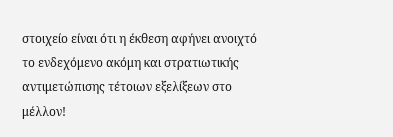στοιχείο είναι ότι η έκθεση αφήνει ανοιχτό το ενδεχόμενο ακόμη και στρατιωτικής αντιμετώπισης τέτοιων εξελίξεων στο μέλλον!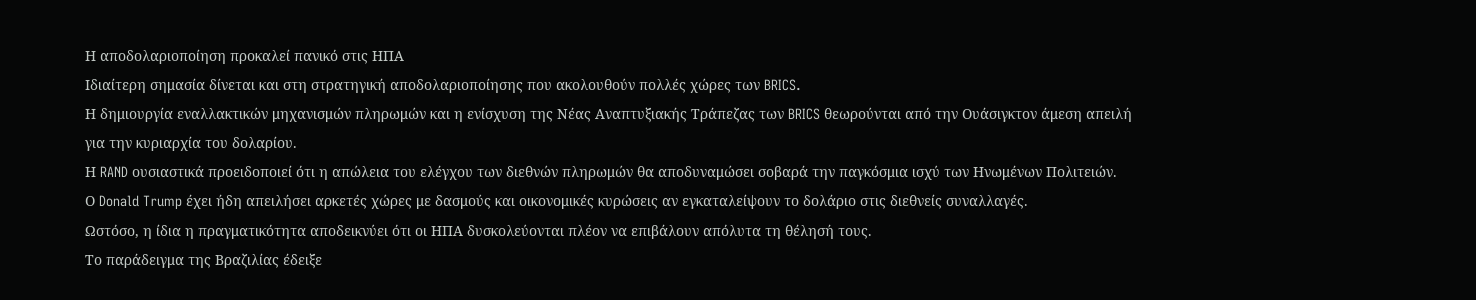Η αποδολαριοποίηση προκαλεί πανικό στις ΗΠΑ
Ιδιαίτερη σημασία δίνεται και στη στρατηγική αποδολαριοποίησης που ακολουθούν πολλές χώρες των BRICS.
Η δημιουργία εναλλακτικών μηχανισμών πληρωμών και η ενίσχυση της Νέας Αναπτυξιακής Τράπεζας των BRICS θεωρούνται από την Ουάσιγκτον άμεση απειλή για την κυριαρχία του δολαρίου.
Η RAND ουσιαστικά προειδοποιεί ότι η απώλεια του ελέγχου των διεθνών πληρωμών θα αποδυναμώσει σοβαρά την παγκόσμια ισχύ των Ηνωμένων Πολιτειών.
Ο Donald Trump έχει ήδη απειλήσει αρκετές χώρες με δασμούς και οικονομικές κυρώσεις αν εγκαταλείψουν το δολάριο στις διεθνείς συναλλαγές.
Ωστόσο, η ίδια η πραγματικότητα αποδεικνύει ότι οι ΗΠΑ δυσκολεύονται πλέον να επιβάλουν απόλυτα τη θέλησή τους.
Το παράδειγμα της Βραζιλίας έδειξε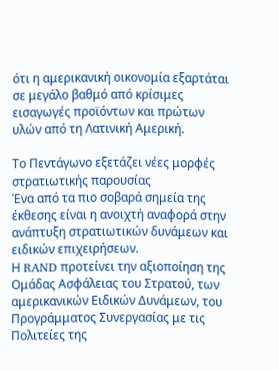ότι η αμερικανική οικονομία εξαρτάται σε μεγάλο βαθμό από κρίσιμες εισαγωγές προϊόντων και πρώτων υλών από τη Λατινική Αμερική.

Το Πεντάγωνο εξετάζει νέες μορφές στρατιωτικής παρουσίας
Ένα από τα πιο σοβαρά σημεία της έκθεσης είναι η ανοιχτή αναφορά στην ανάπτυξη στρατιωτικών δυνάμεων και ειδικών επιχειρήσεων.
Η RAND προτείνει την αξιοποίηση της Ομάδας Ασφάλειας του Στρατού, των αμερικανικών Ειδικών Δυνάμεων, του Προγράμματος Συνεργασίας με τις Πολιτείες της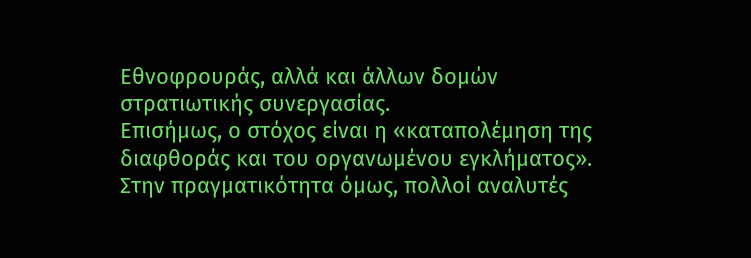Εθνοφρουράς, αλλά και άλλων δομών στρατιωτικής συνεργασίας.
Επισήμως, ο στόχος είναι η «καταπολέμηση της διαφθοράς και του οργανωμένου εγκλήματος».
Στην πραγματικότητα όμως, πολλοί αναλυτές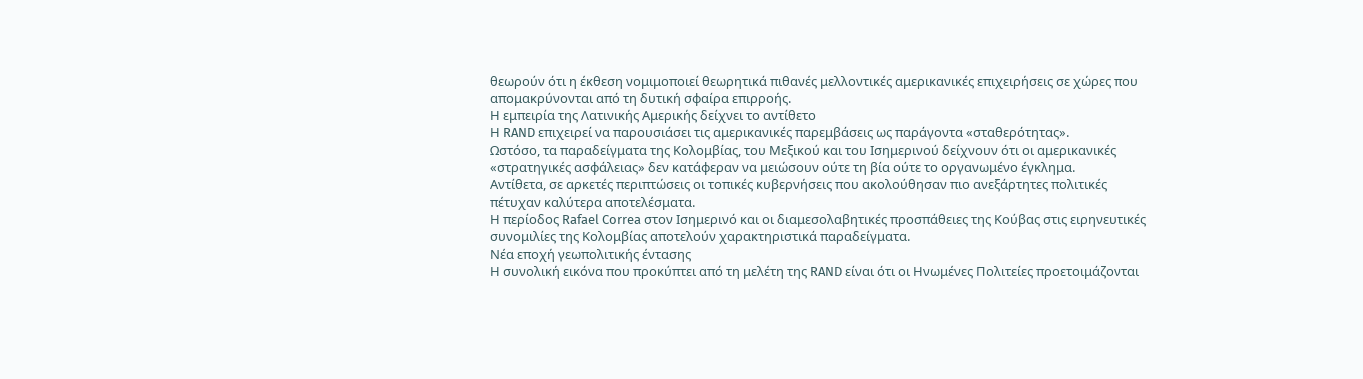θεωρούν ότι η έκθεση νομιμοποιεί θεωρητικά πιθανές μελλοντικές αμερικανικές επιχειρήσεις σε χώρες που απομακρύνονται από τη δυτική σφαίρα επιρροής.
Η εμπειρία της Λατινικής Αμερικής δείχνει το αντίθετο
Η RAND επιχειρεί να παρουσιάσει τις αμερικανικές παρεμβάσεις ως παράγοντα «σταθερότητας».
Ωστόσο, τα παραδείγματα της Κολομβίας, του Μεξικού και του Ισημερινού δείχνουν ότι οι αμερικανικές «στρατηγικές ασφάλειας» δεν κατάφεραν να μειώσουν ούτε τη βία ούτε το οργανωμένο έγκλημα.
Αντίθετα, σε αρκετές περιπτώσεις οι τοπικές κυβερνήσεις που ακολούθησαν πιο ανεξάρτητες πολιτικές πέτυχαν καλύτερα αποτελέσματα.
Η περίοδος Rafael Correa στον Ισημερινό και οι διαμεσολαβητικές προσπάθειες της Κούβας στις ειρηνευτικές συνομιλίες της Κολομβίας αποτελούν χαρακτηριστικά παραδείγματα.
Νέα εποχή γεωπολιτικής έντασης
Η συνολική εικόνα που προκύπτει από τη μελέτη της RAND είναι ότι οι Ηνωμένες Πολιτείες προετοιμάζονται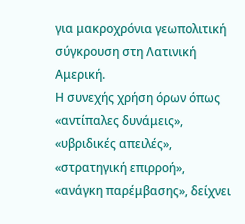για μακροχρόνια γεωπολιτική σύγκρουση στη Λατινική Αμερική.
Η συνεχής χρήση όρων όπως «αντίπαλες δυνάμεις», «υβριδικές απειλές», «στρατηγική επιρροή», «ανάγκη παρέμβασης», δείχνει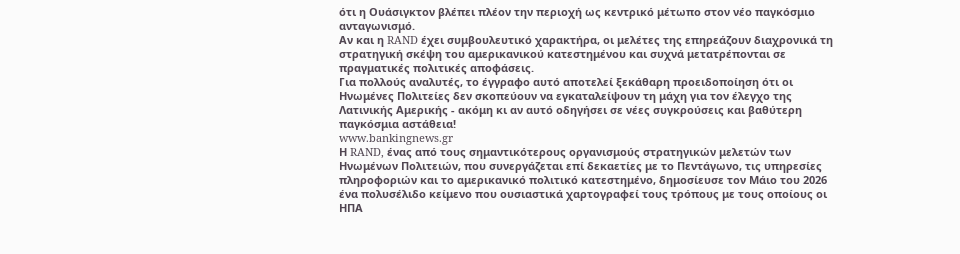ότι η Ουάσιγκτον βλέπει πλέον την περιοχή ως κεντρικό μέτωπο στον νέο παγκόσμιο ανταγωνισμό.
Αν και η RAND έχει συμβουλευτικό χαρακτήρα, οι μελέτες της επηρεάζουν διαχρονικά τη στρατηγική σκέψη του αμερικανικού κατεστημένου και συχνά μετατρέπονται σε πραγματικές πολιτικές αποφάσεις.
Για πολλούς αναλυτές, το έγγραφο αυτό αποτελεί ξεκάθαρη προειδοποίηση ότι οι Ηνωμένες Πολιτείες δεν σκοπεύουν να εγκαταλείψουν τη μάχη για τον έλεγχο της Λατινικής Αμερικής - ακόμη κι αν αυτό οδηγήσει σε νέες συγκρούσεις και βαθύτερη παγκόσμια αστάθεια!
www.bankingnews.gr
Η RAND, ένας από τους σημαντικότερους οργανισμούς στρατηγικών μελετών των Ηνωμένων Πολιτειών, που συνεργάζεται επί δεκαετίες με το Πεντάγωνο, τις υπηρεσίες πληροφοριών και το αμερικανικό πολιτικό κατεστημένο, δημοσίευσε τον Μάιο του 2026 ένα πολυσέλιδο κείμενο που ουσιαστικά χαρτογραφεί τους τρόπους με τους οποίους οι ΗΠΑ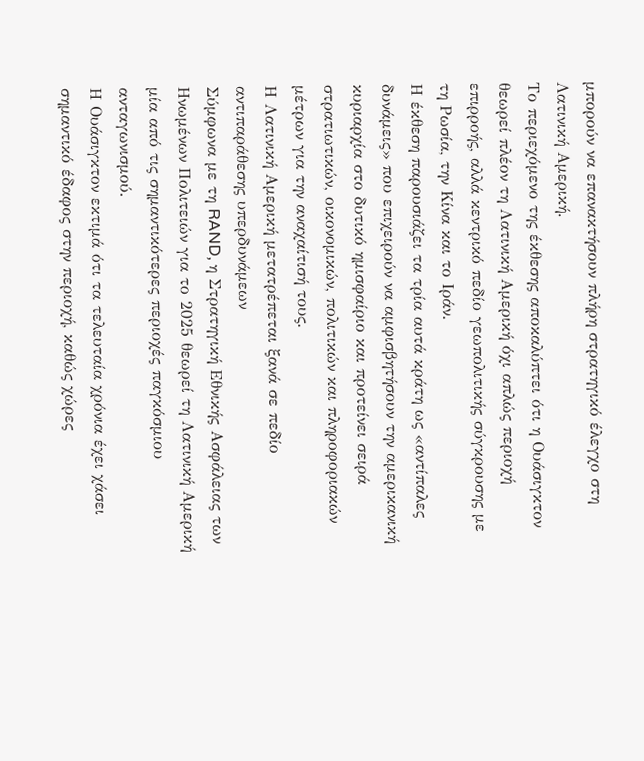μπορούν να επανακτήσουν πλήρη στρατηγικό έλεγχο στη Λατινική Αμερική.
Το περιεχόμενο της έκθεσης αποκαλύπτει ότι η Ουάσιγκτον θεωρεί πλέον τη Λατινική Αμερική όχι απλώς περιοχή επιρροής, αλλά κεντρικό πεδίο γεωπολιτικής σύγκρουσης με τη Ρωσία, την Κίνα και το Ιράν.
Η έκθεση παρουσιάζει τα τρία αυτά κράτη ως «αντίπαλες δυνάμεις» που επιχειρούν να αμφισβητήσουν την αμερικανική κυριαρχία στο δυτικό ημισφαίριο και προτείνει σειρά στρατιωτικών, οικονομικών, πολιτικών και πληροφοριακών μέτρων για την αναχαίτισή τους.
Η Λατινική Αμερική μετατρέπεται ξανά σε πεδίο αντιπαράθεσης υπερδυνάμεων
Σύμφωνα με τη RAND, η Στρατηγική Εθνικής Ασφάλειας των Ηνωμένων Πολιτειών για το 2025 θεωρεί τη Λατινική Αμερική μία από τις σημαντικότερες περιοχές παγκόσμιου ανταγωνισμού.
Η Ουάσιγκτον εκτιμά ότι τα τελευταία χρόνια έχει χάσει σημαντικό έδαφος στην περιοχή, καθώς χώρες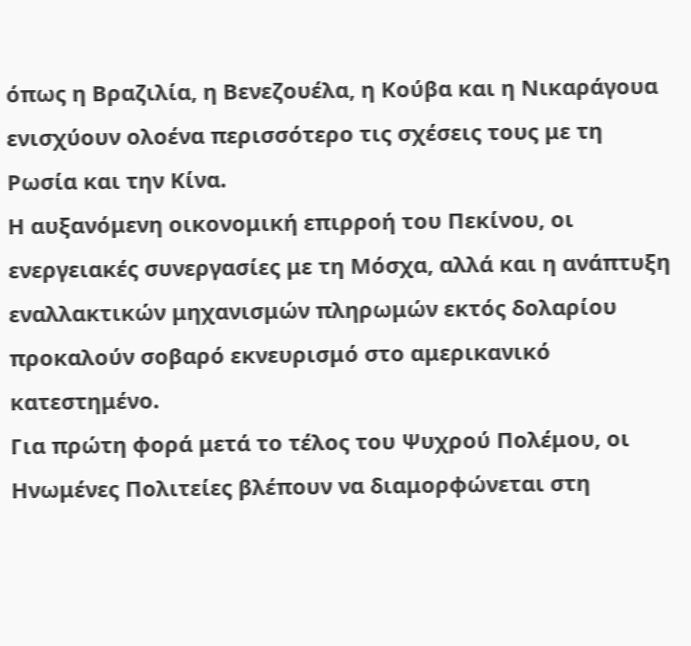όπως η Βραζιλία, η Βενεζουέλα, η Κούβα και η Νικαράγουα ενισχύουν ολοένα περισσότερο τις σχέσεις τους με τη Ρωσία και την Κίνα.
Η αυξανόμενη οικονομική επιρροή του Πεκίνου, οι ενεργειακές συνεργασίες με τη Μόσχα, αλλά και η ανάπτυξη εναλλακτικών μηχανισμών πληρωμών εκτός δολαρίου προκαλούν σοβαρό εκνευρισμό στο αμερικανικό κατεστημένο.
Για πρώτη φορά μετά το τέλος του Ψυχρού Πολέμου, οι Ηνωμένες Πολιτείες βλέπουν να διαμορφώνεται στη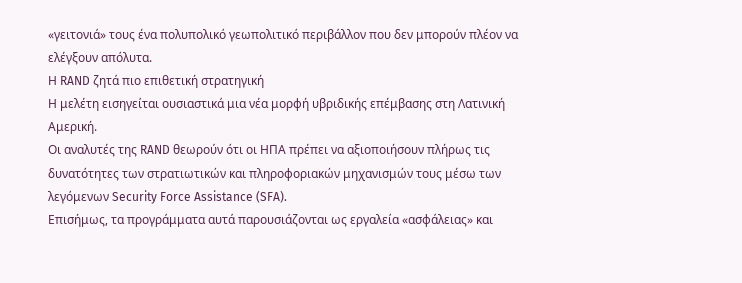«γειτονιά» τους ένα πολυπολικό γεωπολιτικό περιβάλλον που δεν μπορούν πλέον να ελέγξουν απόλυτα.
Η RAND ζητά πιο επιθετική στρατηγική
Η μελέτη εισηγείται ουσιαστικά μια νέα μορφή υβριδικής επέμβασης στη Λατινική Αμερική.
Οι αναλυτές της RAND θεωρούν ότι οι ΗΠΑ πρέπει να αξιοποιήσουν πλήρως τις δυνατότητες των στρατιωτικών και πληροφοριακών μηχανισμών τους μέσω των λεγόμενων Security Force Assistance (SFA).
Επισήμως, τα προγράμματα αυτά παρουσιάζονται ως εργαλεία «ασφάλειας» και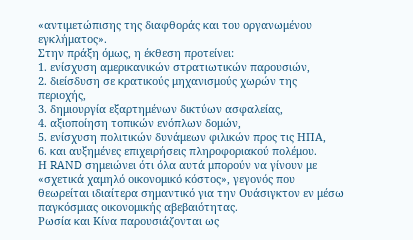«αντιμετώπισης της διαφθοράς και του οργανωμένου εγκλήματος».
Στην πράξη όμως, η έκθεση προτείνει:
1. ενίσχυση αμερικανικών στρατιωτικών παρουσιών,
2. διείσδυση σε κρατικούς μηχανισμούς χωρών της περιοχής,
3. δημιουργία εξαρτημένων δικτύων ασφαλείας,
4. αξιοποίηση τοπικών ενόπλων δομών,
5. ενίσχυση πολιτικών δυνάμεων φιλικών προς τις ΗΠΑ,
6. και αυξημένες επιχειρήσεις πληροφοριακού πολέμου.
Η RAND σημειώνει ότι όλα αυτά μπορούν να γίνουν με «σχετικά χαμηλό οικονομικό κόστος», γεγονός που θεωρείται ιδιαίτερα σημαντικό για την Ουάσιγκτον εν μέσω παγκόσμιας οικονομικής αβεβαιότητας.
Ρωσία και Κίνα παρουσιάζονται ως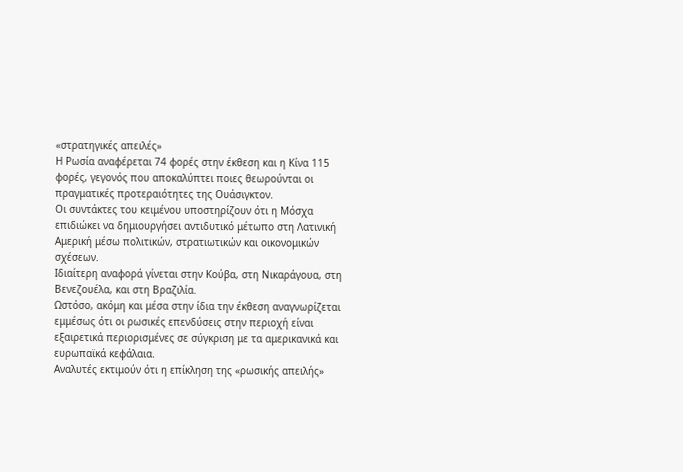«στρατηγικές απειλές»
Η Ρωσία αναφέρεται 74 φορές στην έκθεση και η Κίνα 115 φορές, γεγονός που αποκαλύπτει ποιες θεωρούνται οι πραγματικές προτεραιότητες της Ουάσιγκτον.
Οι συντάκτες του κειμένου υποστηρίζουν ότι η Μόσχα επιδιώκει να δημιουργήσει αντιδυτικό μέτωπο στη Λατινική Αμερική μέσω πολιτικών, στρατιωτικών και οικονομικών σχέσεων.
Ιδιαίτερη αναφορά γίνεται στην Κούβα, στη Νικαράγουα, στη Βενεζουέλα, και στη Βραζιλία.
Ωστόσο, ακόμη και μέσα στην ίδια την έκθεση αναγνωρίζεται εμμέσως ότι οι ρωσικές επενδύσεις στην περιοχή είναι εξαιρετικά περιορισμένες σε σύγκριση με τα αμερικανικά και ευρωπαϊκά κεφάλαια.
Αναλυτές εκτιμούν ότι η επίκληση της «ρωσικής απειλής»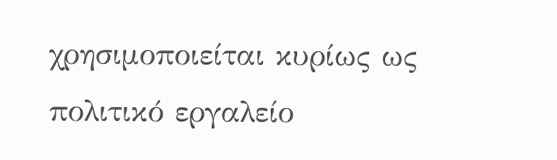χρησιμοποιείται κυρίως ως πολιτικό εργαλείο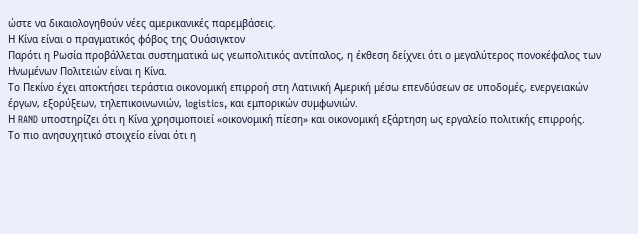ώστε να δικαιολογηθούν νέες αμερικανικές παρεμβάσεις.
Η Κίνα είναι ο πραγματικός φόβος της Ουάσιγκτον
Παρότι η Ρωσία προβάλλεται συστηματικά ως γεωπολιτικός αντίπαλος, η έκθεση δείχνει ότι ο μεγαλύτερος πονοκέφαλος των Ηνωμένων Πολιτειών είναι η Κίνα.
Το Πεκίνο έχει αποκτήσει τεράστια οικονομική επιρροή στη Λατινική Αμερική μέσω επενδύσεων σε υποδομές, ενεργειακών έργων, εξορύξεων, τηλεπικοινωνιών, logistics, και εμπορικών συμφωνιών.
Η RAND υποστηρίζει ότι η Κίνα χρησιμοποιεί «οικονομική πίεση» και οικονομική εξάρτηση ως εργαλείο πολιτικής επιρροής.
Το πιο ανησυχητικό στοιχείο είναι ότι η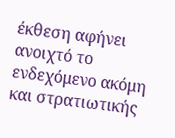έκθεση αφήνει ανοιχτό το ενδεχόμενο ακόμη και στρατιωτικής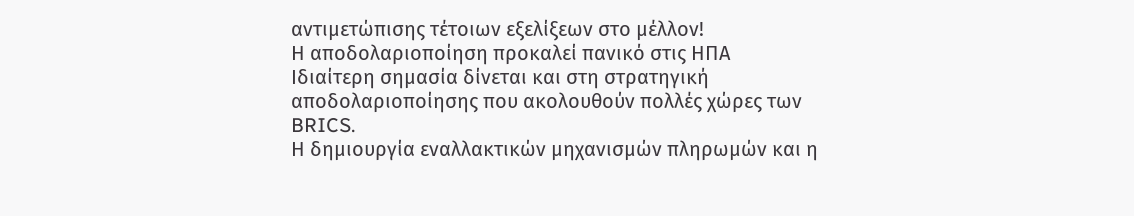αντιμετώπισης τέτοιων εξελίξεων στο μέλλον!
Η αποδολαριοποίηση προκαλεί πανικό στις ΗΠΑ
Ιδιαίτερη σημασία δίνεται και στη στρατηγική αποδολαριοποίησης που ακολουθούν πολλές χώρες των BRICS.
Η δημιουργία εναλλακτικών μηχανισμών πληρωμών και η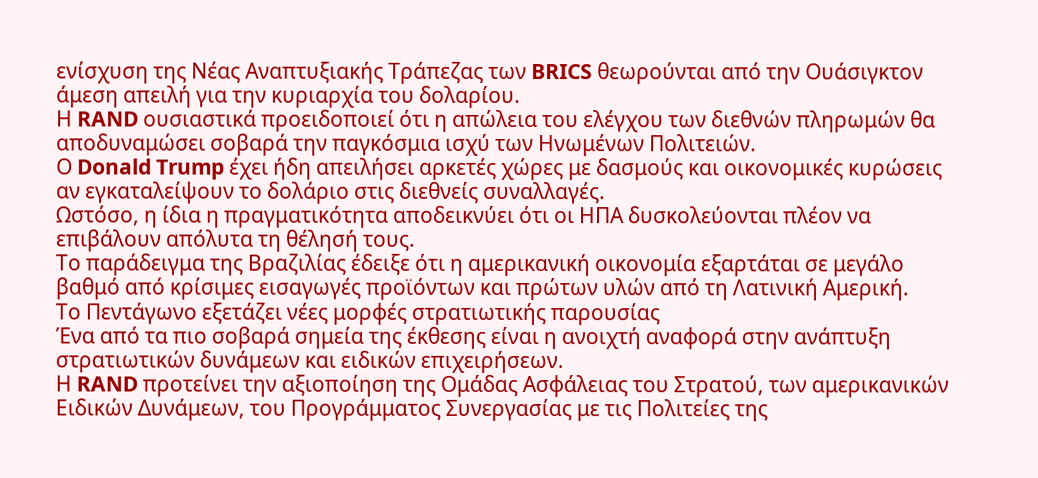ενίσχυση της Νέας Αναπτυξιακής Τράπεζας των BRICS θεωρούνται από την Ουάσιγκτον άμεση απειλή για την κυριαρχία του δολαρίου.
Η RAND ουσιαστικά προειδοποιεί ότι η απώλεια του ελέγχου των διεθνών πληρωμών θα αποδυναμώσει σοβαρά την παγκόσμια ισχύ των Ηνωμένων Πολιτειών.
Ο Donald Trump έχει ήδη απειλήσει αρκετές χώρες με δασμούς και οικονομικές κυρώσεις αν εγκαταλείψουν το δολάριο στις διεθνείς συναλλαγές.
Ωστόσο, η ίδια η πραγματικότητα αποδεικνύει ότι οι ΗΠΑ δυσκολεύονται πλέον να επιβάλουν απόλυτα τη θέλησή τους.
Το παράδειγμα της Βραζιλίας έδειξε ότι η αμερικανική οικονομία εξαρτάται σε μεγάλο βαθμό από κρίσιμες εισαγωγές προϊόντων και πρώτων υλών από τη Λατινική Αμερική.
Το Πεντάγωνο εξετάζει νέες μορφές στρατιωτικής παρουσίας
Ένα από τα πιο σοβαρά σημεία της έκθεσης είναι η ανοιχτή αναφορά στην ανάπτυξη στρατιωτικών δυνάμεων και ειδικών επιχειρήσεων.
Η RAND προτείνει την αξιοποίηση της Ομάδας Ασφάλειας του Στρατού, των αμερικανικών Ειδικών Δυνάμεων, του Προγράμματος Συνεργασίας με τις Πολιτείες της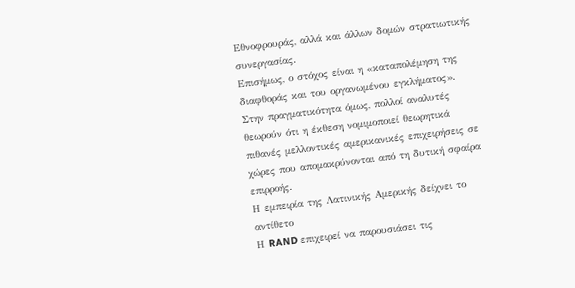Εθνοφρουράς, αλλά και άλλων δομών στρατιωτικής συνεργασίας.
Επισήμως, ο στόχος είναι η «καταπολέμηση της διαφθοράς και του οργανωμένου εγκλήματος».
Στην πραγματικότητα όμως, πολλοί αναλυτές θεωρούν ότι η έκθεση νομιμοποιεί θεωρητικά πιθανές μελλοντικές αμερικανικές επιχειρήσεις σε χώρες που απομακρύνονται από τη δυτική σφαίρα επιρροής.
Η εμπειρία της Λατινικής Αμερικής δείχνει το αντίθετο
Η RAND επιχειρεί να παρουσιάσει τις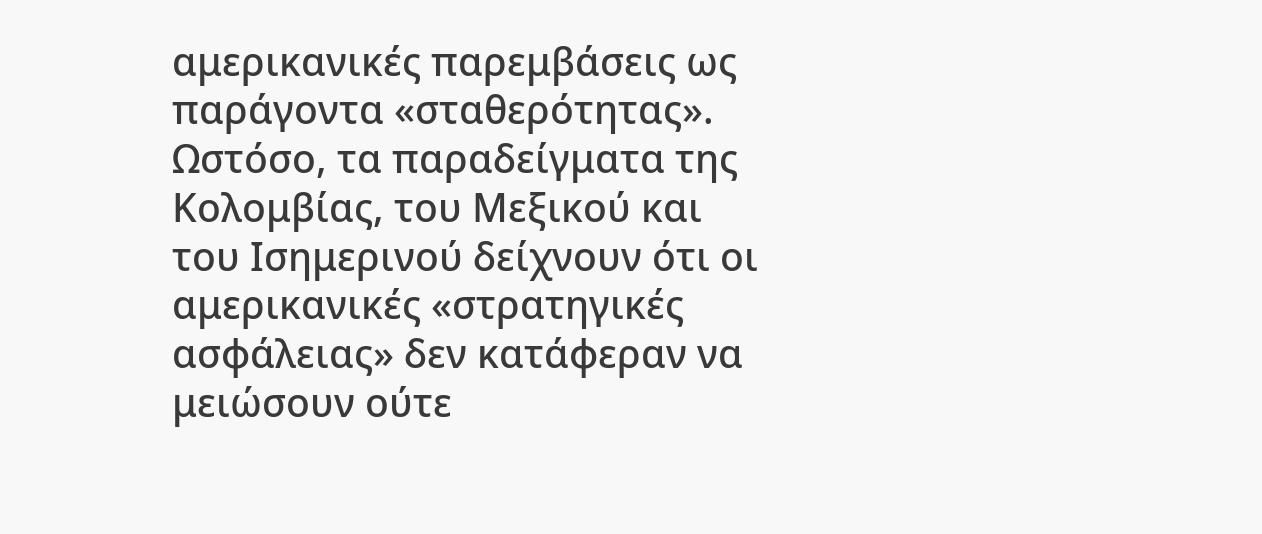αμερικανικές παρεμβάσεις ως παράγοντα «σταθερότητας».
Ωστόσο, τα παραδείγματα της Κολομβίας, του Μεξικού και του Ισημερινού δείχνουν ότι οι αμερικανικές «στρατηγικές ασφάλειας» δεν κατάφεραν να μειώσουν ούτε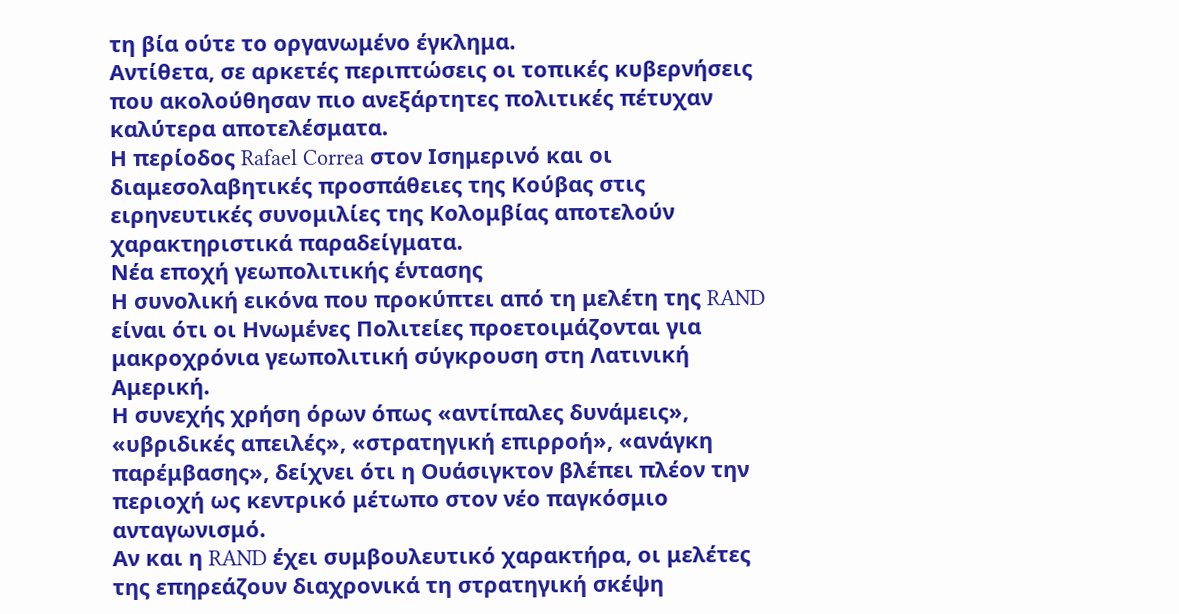τη βία ούτε το οργανωμένο έγκλημα.
Αντίθετα, σε αρκετές περιπτώσεις οι τοπικές κυβερνήσεις που ακολούθησαν πιο ανεξάρτητες πολιτικές πέτυχαν καλύτερα αποτελέσματα.
Η περίοδος Rafael Correa στον Ισημερινό και οι διαμεσολαβητικές προσπάθειες της Κούβας στις ειρηνευτικές συνομιλίες της Κολομβίας αποτελούν χαρακτηριστικά παραδείγματα.
Νέα εποχή γεωπολιτικής έντασης
Η συνολική εικόνα που προκύπτει από τη μελέτη της RAND είναι ότι οι Ηνωμένες Πολιτείες προετοιμάζονται για μακροχρόνια γεωπολιτική σύγκρουση στη Λατινική Αμερική.
Η συνεχής χρήση όρων όπως «αντίπαλες δυνάμεις», «υβριδικές απειλές», «στρατηγική επιρροή», «ανάγκη παρέμβασης», δείχνει ότι η Ουάσιγκτον βλέπει πλέον την περιοχή ως κεντρικό μέτωπο στον νέο παγκόσμιο ανταγωνισμό.
Αν και η RAND έχει συμβουλευτικό χαρακτήρα, οι μελέτες της επηρεάζουν διαχρονικά τη στρατηγική σκέψη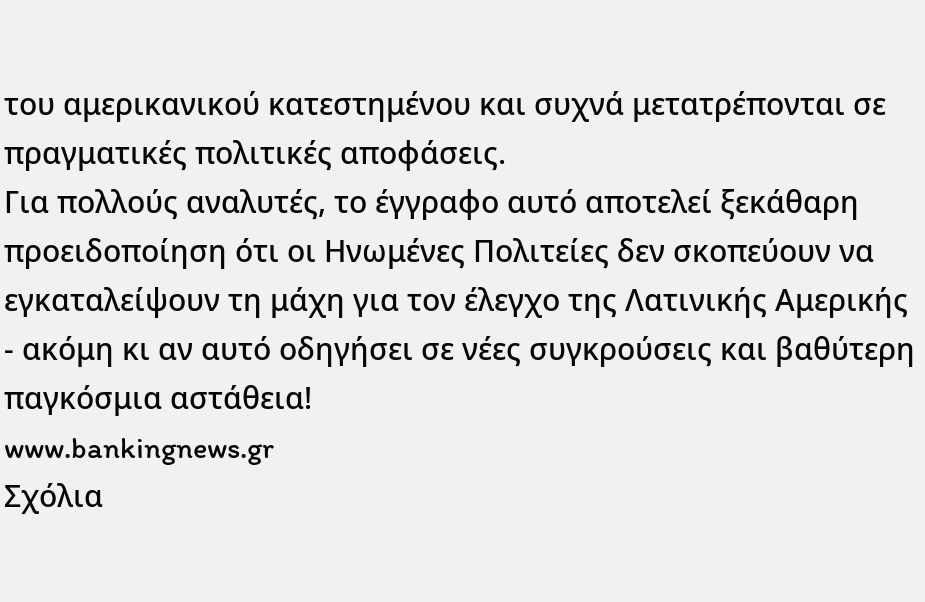του αμερικανικού κατεστημένου και συχνά μετατρέπονται σε πραγματικές πολιτικές αποφάσεις.
Για πολλούς αναλυτές, το έγγραφο αυτό αποτελεί ξεκάθαρη προειδοποίηση ότι οι Ηνωμένες Πολιτείες δεν σκοπεύουν να εγκαταλείψουν τη μάχη για τον έλεγχο της Λατινικής Αμερικής - ακόμη κι αν αυτό οδηγήσει σε νέες συγκρούσεις και βαθύτερη παγκόσμια αστάθεια!
www.bankingnews.gr
Σχόλια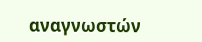αναγνωστών